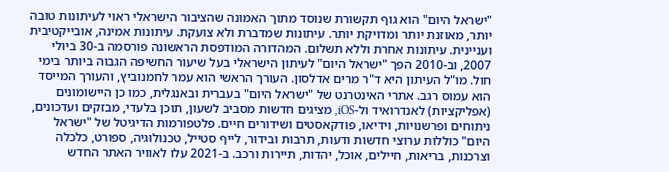"ישראל היום" הוא גוף תקשורת שנוסד מתוך האמונה שהציבור הישראלי ראוי לעיתונות טובה יותר, מאוזנת יותר ומדויקת יותר. עיתונות שמדברת ולא צועקת. עיתונות אמינה, אובייקטיבית ועניינית. עיתונות אחרת וללא תשלום. המהדורה המודפסת הראשונה פורסמה ב-30 ביולי 2007, וב-2010 הפך "ישראל היום" לעיתון הישראלי בעל שיעור החשיפה הגבוה ביותר בימי חול. מו"ל העיתון היא ד"ר מרים אדלסון. העורך הראשי הוא עמר לחמנוביץ, והעורך המייסד הוא עמוס רגב. אתרי האינטרנט של "ישראל היום" בעברית ובאנגלית, כמו כן היישומונים (אפליקציות) לאנדרואיד ול-iOS, מציגים חדשות מסביב לשעון, תוכן בלעדי, מבזקים ועדכונים, ניתוחים ופרשנויות, וידיאו, פודקאסטים ושידורים חיים. פלטפורמות הדיגיטל של "ישראל היום" כוללות ערוצי חדשות ודעות, תרבות ובידור, לייף סטייל, טכנולוגיה, ספורט, כלכלה וצרכנות, בריאות, חיילים, אוכל, יהדות, תיירות ורכב. ב-2021 עלו לאוויר האתר החדש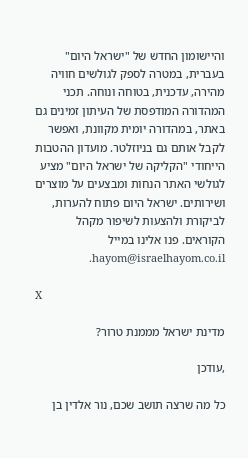והיישומון החדש של "ישראל היום" בעברית, במטרה לספק לגולשים חוויה מהירה, עדכנית, בטוחה ונוחה. תכני המהדורה המודפסת של העיתון זמינים גם באתר, במהדורה יומית מקוונת, ואפשר לקבל אותם גם בניוזלטר. מועדון ההטבות הייחודי "הקליקה של ישראל היום" מציע לגולשי האתר הנחות ומבצעים על מוצרים ושירותים. ישראל היום פתוח להערות, לביקורת ולהצעות לשיפור מקהל הקוראים. פנו אלינו במייל hayom@israelhayom.co.il.

X

מדינת ישראל מממנת טרור?

,עודכן

כל מה שרצה תושב שכם, נור אלדין בן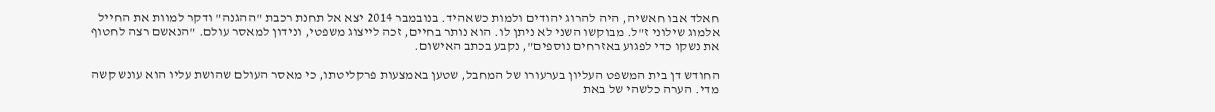חאלד אבו חאשיה, היה להרוג יהודים ולמות כשאהיד. בנובמבר 2014 יצא אל תחנת רכבת "ההגנה" ודקר למוות את החייל אלמוג שילוני ז"ל. מבוקשו השני לא ניתן לו. הוא נותר בחיים, זכה לייצוג משפטי, ונידון למאסר עולם. "הנאשם רצה לחטוף את נשקו כדי לפגוע באזרחים נוספים", נקבע בכתב האישום.

החודש דן בית המשפט העליון בערעורו של המחבל, שטען באמצעות פרקליטתו, כי מאסר העולם שהושת עליו הוא עונש קשה מדי. הערה כלשהי של באת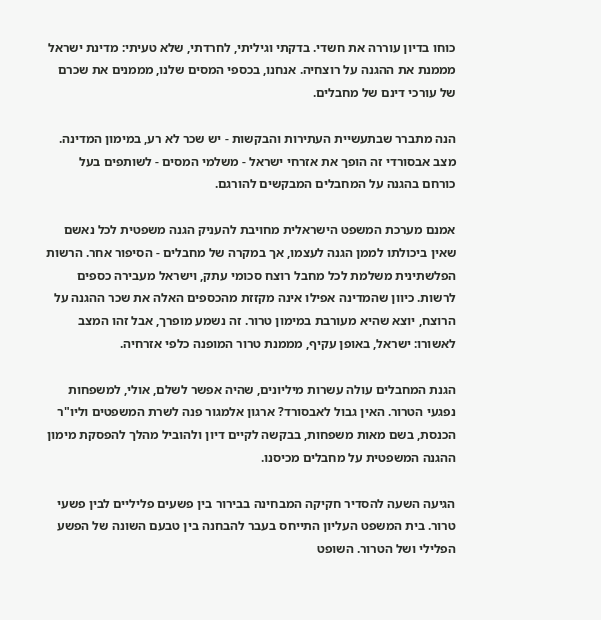כוחו בדיון עוררה את חשדי. בדקתי וגיליתי, לחרדתי, שלא טעיתי: מדינת ישראל מממנת את ההגנה על רוצחיה. אנחנו, בכספי המסים שלנו, מממנים את שכרם של עורכי דינם של מחבלים.

הנה מתברר שבתעשיית העתירות והבקשות - יש שכר לא רע, במימון המדינה. מצב אבסורדי זה הופך את אזרחי ישראל - משלמי המסים - לשותפים בעל כורחם בהגנה על המחבלים המבקשים להורגם.

אמנם מערכת המשפט הישראלית מחויבת להעניק הגנה משפטית לכל נאשם שאין ביכולתו לממן הגנה לעצמו, אך במקרה של מחבלים - הסיפור אחר. הרשות הפלשתינית משלמת לכל מחבל רוצח סכומי עתק, וישראל מעבירה כספים לרשות. כיוון שהמדינה אפילו אינה מקזזת מהכספים האלה את שכר ההגנה על הרוצח, יוצא שהיא מעורבת במימון טרור. זה נשמע מופרך, אבל זהו המצב לאשורו: ישראל, באופן עקיף, מממנת טרור המופנה כלפי אזרחיה.

הגנת המחבלים עולה עשרות מיליונים, שהיה אפשר לשלם, אולי, למשפחות נפגעי הטרור. האין גבול לאבסורד? ארגון אלמגור פנה לשרת המשפטים וליו"ר הכנסת, בשם מאות משפחות, בבקשה לקיים דיון ולהוביל מהלך להפסקת מימון ההגנה המשפטית על מחבלים מכיסנו.

הגיעה השעה להסדיר חקיקה המבחינה בבירור בין פשעים פליליים לבין פשעי טרור. בית המשפט העליון התייחס בעבר להבחנה בין טבעם השונה של הפשע הפלילי ושל הטרור. השופט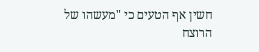חשין אף הטעים כי "מעשהו של הרוצח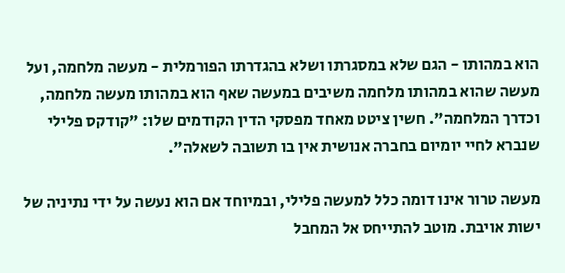הוא במהותו - הגם שלא במסגרתו ושלא בהגדרתו הפורמלית - מעשה מלחמה, ועל מעשה שהוא במהותו מלחמה משיבים במעשה שאף הוא במהותו מעשה מלחמה, וכדרך המלחמה". חשין ציטט מאחד מפסקי הדין הקודמים שלו: "קודקס פלילי שנברא לחיי יומיום בחברה אנושית אין בו תשובה לשאלה".

מעשה טרור אינו דומה כלל למעשה פלילי, ובמיוחד אם הוא נעשה על ידי נתיניה של ישות אויבת. מוטב להתייחס אל המחבל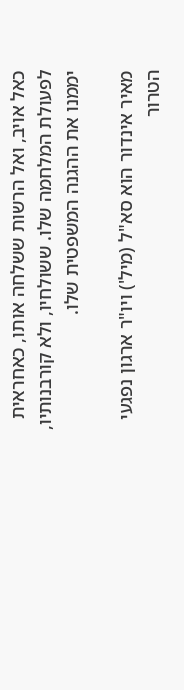כאל אויב, ואל הרשות ששלחה אותו, כאחראית לפעולת המלחמה שלו. ששולחיו, ולא קורבנותיו, יממנו את ההגנה המשפטית שלו.

מאיר אינדור הוא סא"ל (מיל') ויו"ר ארגון נפגעי הטרור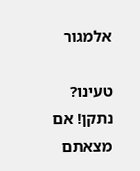אלמגור

טעינו? נתקן! אם מצאתם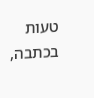טעות בכתבה,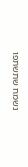נשמח שתשתפו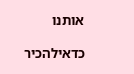אותנו

כדאילהכיר